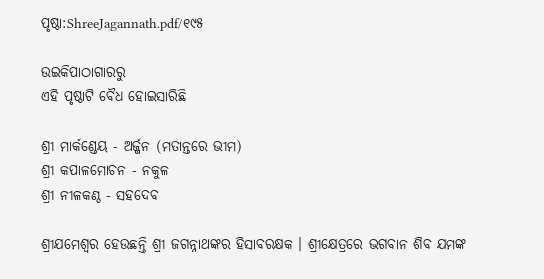ପୃଷ୍ଠା:ShreeJagannath.pdf/୧୯୫

ଉଇକିପାଠାଗାର‌ରୁ
ଏହି ପୃଷ୍ଠାଟି ବୈଧ ହୋଇସାରିଛି

ଶ୍ରୀ ମାର୍କଣ୍ଡେୟ - ଅର୍ଜ୍ଜନ (ମତାନ୍ତରେ ଭୀମ)
ଶ୍ରୀ କପାଳମୋଚନ - ନକୁଳ
ଶ୍ରୀ ନୀଳକଣ୍ଠ - ସହଦେବ

ଶ୍ରୀଯମେଶ୍ୱର ହେଉଛନ୍ତି ଶ୍ରୀ ଜଗନ୍ନାଥଙ୍କର ହିସାବରକ୍ଷକ । ଶ୍ରୀକ୍ଷେତ୍ରରେ ଭଗବାନ ଶିବ ଯମଙ୍କ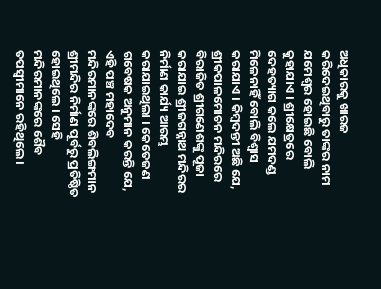ଅଧିକାରକୁ ଖାରଜ କରିଦେଇଥିବାରୁ ତାଙ୍କର ନାମ ଯମେଶ୍ୱର ହୋଇଛି ବୋଲି କୁହାଯାଏ । ଶ୍ରୀକ୍ଷେତ୍ରରେ ଦେହତ୍ୟାଗ କଲେ ଯମଦଣ୍ଡ ମିଳେନାହିଁ ବୋଲି ବିଶ୍ୱାସ କରାଯାଏ । କିମ୍ବଦନ୍ତୀ ଅଛି ଯେ, ଶ୍ରୀକପାଳମୋଚନ ମନ୍ଦିରରେ ବିରାଜିତ ଶ୍ରୀଗଣେଶଙ୍କୁ ପୂଜା କରାଯାଇ ଶ୍ରୀଜଗନ୍ନାଥ ମନ୍ଦିରର ନିର୍ମାଣ କାର୍ଯ୍ୟ ଆରମ୍ଭ କରାଯାଇଥିଲା । କେତେଜଣ ଗବେଷକ ଅନୁମାନ କରନ୍ତି ଯେ, ଏହି ପଞ୍ଚ ମହାଦେବ ମନ୍ଦିରମାନଙ୍କରେ ଶିବଲିଙ୍ଗମାନ ଶ୍ରୀମନ୍ଦିର ନିର୍ମାଣ ପୂର୍ବରୁ ପ୍ରତିଷ୍ଠିତ ହୋଇଥିଲେ । ସେହି ମନ୍ଦିରମାନଙ୍କରେ ଶୈବ ତପସ୍ୱୀମାନେ ରହିଥିଲେ ।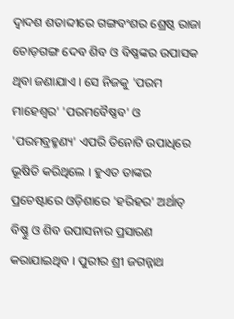ଦ୍ୱାଦଶ ଶତାବ୍ଦୀରେ ଗଙ୍ଗବଂଶର ଶ୍ରେଷ୍ଠ ରାଜା ଚୋଡ଼ଗଙ୍ଗ ଦେବ ଶିବ ଓ ବିଷ୍ଣଙ୍କର ଉପାସକ ଥିବା ଜଣାଯାଏ । ସେ ନିଜକୁ 'ପରମ ମାହେଶ୍ୱର' 'ପରମବୈଷ୍ଣବ' ଓ 'ପରମବ୍ରହ୍ମଣ୍ୟ' ଏପରି ତିନୋଟି ଉପାଧିରେ ଭୂଷିତି କରିଥିଲେ । ହୁଏତ ତାଙ୍କର ପ୍ରଚେଷ୍ଟାରେ ଓଡ଼ିଶାରେ 'ହରିହର' ଅର୍ଥାତ୍ ବିଷ୍ଣୁ ଓ ଶିବ ଉପାସନାର ପ୍ରସାରଣ କରାଯାଇଥିବ । ପୁରୀର ଶ୍ରୀ ଜଗନ୍ନାଥ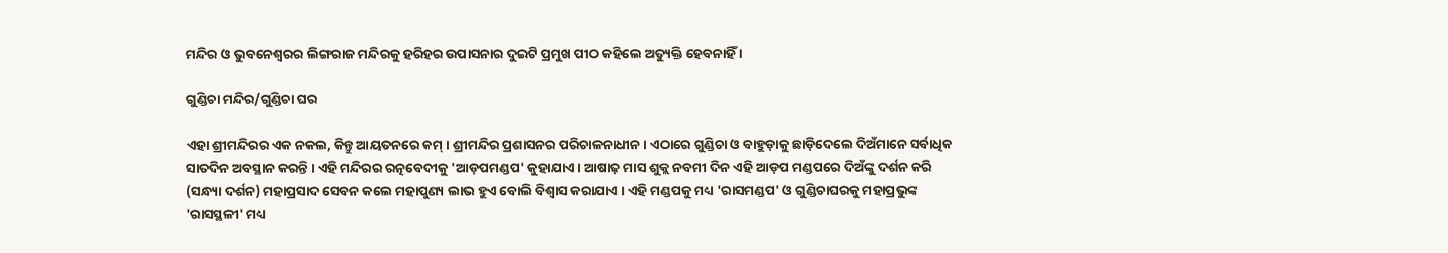ମନ୍ଦିର ଓ ଭୁବନେଶ୍ୱରର ଲିଙ୍ଗରାଜ ମନ୍ଦିରକୁ ହରିହର ଉପାସନାର ଦୁଇଟି ପ୍ରମୁଖ ପୀଠ କହିଲେ ଅତ୍ୟୁକ୍ତି ହେବନାହିଁ ।

ଗୁଣ୍ଡିଚା ମନ୍ଦିର/ଗୁଣ୍ଡିଚା ଘର

ଏହା ଶ୍ରୀମନ୍ଦିରର ଏକ ନକଲ, କିନ୍ତୁ ଆୟତନରେ କମ୍‍ । ଶ୍ରୀମନ୍ଦିର ପ୍ରଶାସନର ପରିଚାଳନାଧୀନ । ଏଠାରେ ଗୁଣ୍ଡିଚା ଓ ବାହୁଡ଼ାକୁ ଛାଡ଼ିଦେଲେ ଦିଅଁମାନେ ସର୍ବାଧିକ ସାତଦିନ ଅବସ୍ଥାନ କରନ୍ତି । ଏହି ମନ୍ଦିରର ରତ୍ନବେଦୀକୁ 'ଆଡ଼ପମଣ୍ଡପ' କୁହାଯାଏ । ଆଷାଢ଼ ମାସ ଶୁକ୍ଲ ନବମୀ ଦିନ ଏହି ଆଡ଼ପ ମଣ୍ଡପରେ ଦିଅଁଙ୍କୁ ଦର୍ଶନ କରି (ସନ୍ଧ୍ୟା ଦର୍ଶନ) ମହାପ୍ରସାଦ ସେବନ କଲେ ମହାପୁଣ୍ୟ ଲାଭ ହୁଏ ବୋଲି ବିଶ୍ୱାସ କରାଯାଏ । ଏହି ମଣ୍ଡପକୁ ମଧ୍ୟ 'ରାସମଣ୍ଡପ' ଓ ଗୁଣ୍ଡିଚାଘରକୁ ମହାପ୍ରଭୁଙ୍କ 'ରାସସ୍ଥଳୀ' ମଧ୍ୟ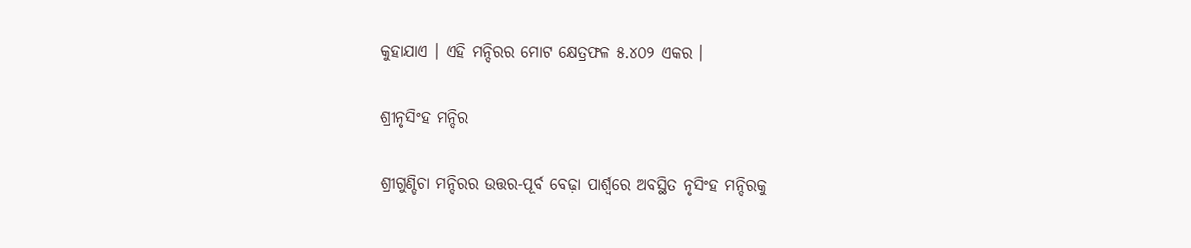କୁହାଯାଏ । ଏହି ମନ୍ଦିରର ମୋଟ କ୍ଷେତ୍ରଫଳ ୫.୪୦୨ ଏକର ।

ଶ୍ରୀନୃସିଂହ ମନ୍ଦିର

ଶ୍ରୀଗୁଣ୍ଡିଚା ମନ୍ଦିରର ଉତ୍ତର-ପୂର୍ବ ବେଢ଼ା ପାର୍ଶ୍ୱରେ ଅବସ୍ଥିତ ନୃସିଂହ ମନ୍ଦିରକୁ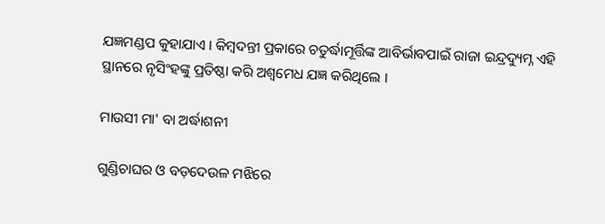ଯଜ୍ଞମଣ୍ଡପ କୁହାଯାଏ । କିମ୍ବଦନ୍ତୀ ପ୍ରକାରେ ଚତୁର୍ଦ୍ଧାମୂର୍ତ୍ତିଙ୍କ ଆବିର୍ଭାବପାଇଁ ରାଜା ଇନ୍ଦ୍ରଦ୍ୟୁମ୍ନ ଏହି ସ୍ଥାନରେ ନୃସିଂହଙ୍କୁ ପ୍ରତିଷ୍ଠା କରି ଅଶ୍ୱମେଧ ଯଜ୍ଞ କରିଥିଲେ ।

ମାଉସୀ ମା' ବା ଅର୍ଦ୍ଧାଶନୀ

ଗୁଣ୍ଡିଚାଘର ଓ ବଡ଼ଦେଉଳ ମଝିରେ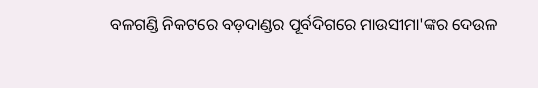ବଳଗଣ୍ଡି ନିକଟରେ ବଡ଼ଦାଣ୍ଡର ପୂର୍ବଦିଗରେ ମାଉସୀମା'ଙ୍କର ଦେଉଳ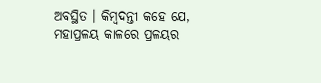ଅବସ୍ଥିତ । କିମ୍ବଦନ୍ତୀ କହେ ଯେ, ମହାପ୍ରଳୟ କାଳରେ ପ୍ରଳୟର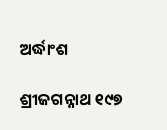ଅର୍ଦ୍ଧାଂଶ

ଶ୍ରୀଜଗନ୍ନାଥ ୧୯୭